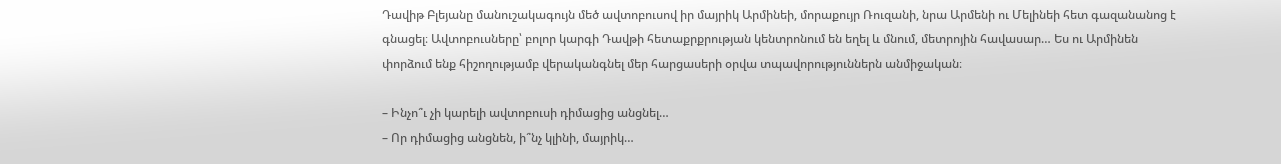Դավիթ Բլեյանը մանուշակագույն մեծ ավտոբուսով իր մայրիկ Արմինեի, մորաքույր Ռուզանի, նրա Արմենի ու Մելինեի հետ գազանանոց է գնացել։ Ավտոբուսները՝ բոլոր կարգի Դավթի հետաքրքրության կենտրոնում են եղել և մնում, մետրոյին հավասար… Ես ու Արմինեն փորձում ենք հիշողությամբ վերականգնել մեր հարցասերի օրվա տպավորություններն անմիջական։

– Ինչո՞ւ չի կարելի ավտոբուսի դիմացից անցնել…
– Որ դիմացից անցնեն, ի՞նչ կլինի, մայրիկ…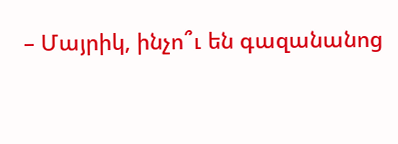– Մայրիկ, ինչո՞ւ են գազանանոց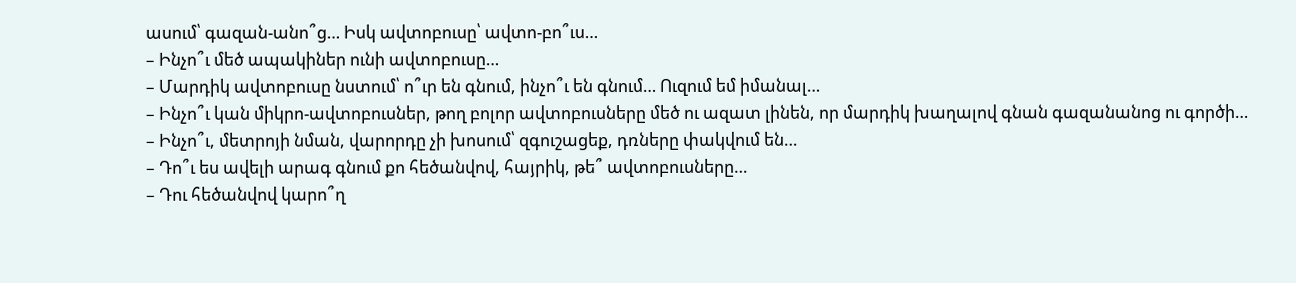ասում՝ գազան-անո՞ց… Իսկ ավտոբուսը՝ ավտո-բո՞ւս…
– Ինչո՞ւ մեծ ապակիներ ունի ավտոբուսը…
– Մարդիկ ավտոբուսը նստում՝ ո՞ւր են գնում, ինչո՞ւ են գնում… Ուզում եմ իմանալ…
– Ինչո՞ւ կան միկրո-ավտոբուսներ, թող բոլոր ավտոբուսները մեծ ու ազատ լինեն, որ մարդիկ խաղալով գնան գազանանոց ու գործի…
– Ինչո՞ւ, մետրոյի նման, վարորդը չի խոսում՝ զգուշացեք, դռները փակվում են…
– Դո՞ւ ես ավելի արագ գնում քո հեծանվով, հայրիկ, թե՞ ավտոբուսները…
– Դու հեծանվով կարո՞ղ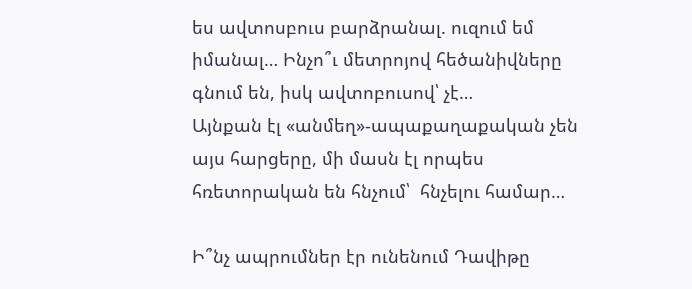ես ավտոսբուս բարձրանալ. ուզում եմ իմանալ… Ինչո՞ւ մետրոյով հեծանիվները գնում են, իսկ ավտոբուսով՝ չէ…
Այնքան էլ «անմեղ»-ապաքաղաքական չեն այս հարցերը, մի մասն էլ որպես հռետորական են հնչում՝  հնչելու համար…

Ի՞նչ ապրումներ էր ունենում Դավիթը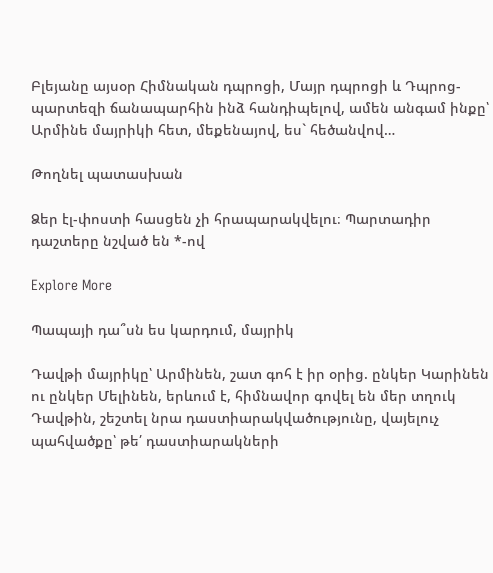Բլեյանը այսօր Հիմնական դպրոցի, Մայր դպրոցի և Դպրոց-պարտեզի ճանապարհին ինձ հանդիպելով, ամեն անգամ ինքը՝ Արմինե մայրիկի հետ, մեքենայով, ես` հեծանվով…

Թողնել պատասխան

Ձեր էլ-փոստի հասցեն չի հրապարակվելու։ Պարտադիր դաշտերը նշված են *-ով

Explore More

Պապայի դա՞սն ես կարդում, մայրիկ

Դավթի մայրիկը՝ Արմինեն, շատ գոհ է իր օրից. ընկեր Կարինեն ու ընկեր Մելինեն, երևում է, հիմնավոր գովել են մեր տղուկ Դավթին, շեշտել նրա դաստիարակվածությունը, վայելուչ պահվածքը՝ թե՛ դաստիարակների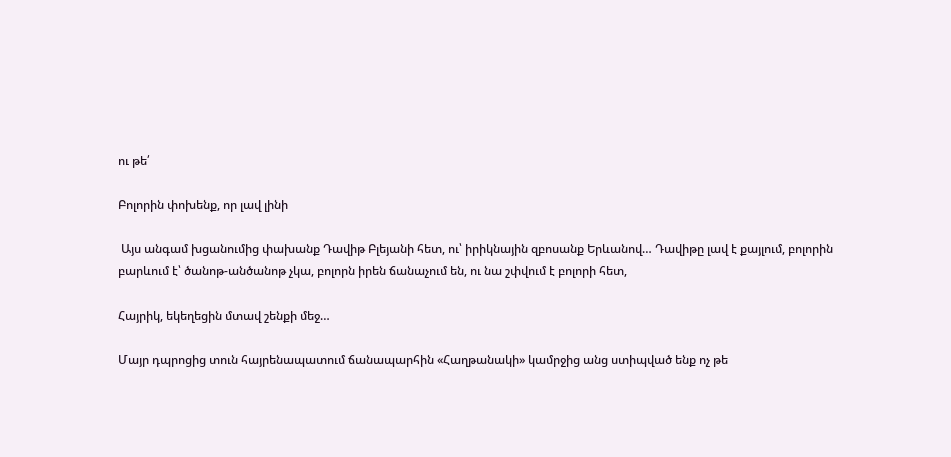ու թե՛

Բոլորին փոխենք, որ լավ լինի

 Այս անգամ խցանումից փախանք Դավիթ Բլեյանի հետ, ու՝ իրիկնային զբոսանք Երևանով… Դավիթը լավ է քայլում, բոլորին բարևում է՝ ծանոթ-անծանոթ չկա, բոլորն իրեն ճանաչում են, ու նա շփվում է բոլորի հետ,

Հայրիկ, եկեղեցին մտավ շենքի մեջ…

Մայր դպրոցից տուն հայրենապատում ճանապարհին «Հաղթանակի» կամրջից անց ստիպված ենք ոչ թե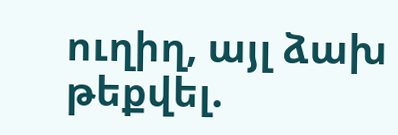ուղիղ, այլ ձախ թեքվել.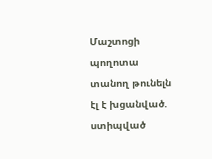Մաշտոցի պողոտա տանող թունելն էլ է խցանված. ստիպված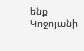ենք Կոջոյանի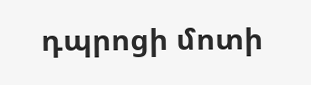դպրոցի մոտի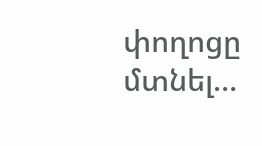փողոցը մտնել…